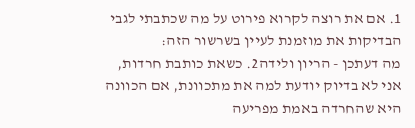1. אם את רוצה לקרוא פירוט על מה שכתבתי לגבי הבדיקות את מוזמנת לעיין בשרשור הזה:
מה דעתכן - הריון ולידה2. כשאת כותבת חרדות, אני לא בדיוק יודעת למה את מתכוונת, אם הכוונה היא שהחרדה באמת מפריעה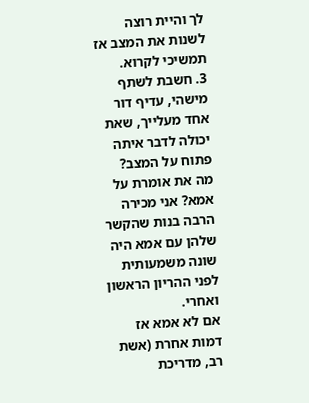לך והיית רוצה לשנות את המצב אז תמשיכי לקרוא.
3. חשבת לשתף מישהי, עדיף דור אחד מעלייך, שאת יכולה לדבר איתה פתוח על המצב?
מה את אומרת על אמא? אני מכירה הרבה בנות שהקשר שלהן עם אמא היה שונה משמעותית לפני ההריון הראשון ואחרי.
אם לא אמא אז דמות אחרת (אשת רב, מדריכת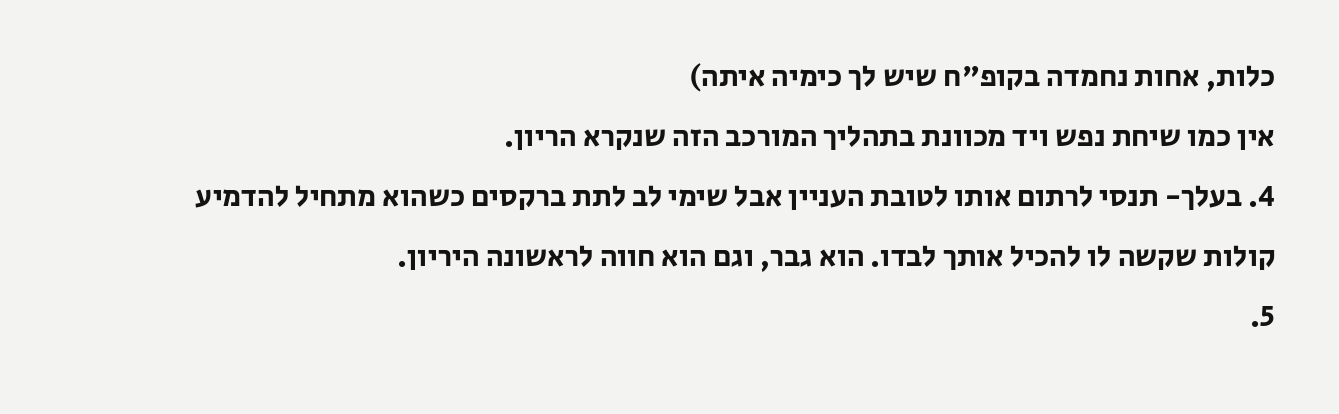כלות, אחות נחמדה בקופ"ח שיש לך כימיה איתה)
אין כמו שיחת נפש ויד מכוונת בתהליך המורכב הזה שנקרא הריון.
4. בעלך- תנסי לרתום אותו לטובת העניין אבל שימי לב לתת ברקסים כשהוא מתחיל להדמיע קולות שקשה לו להכיל אותך לבדו. הוא גבר, וגם הוא חווה לראשונה היריון.
5.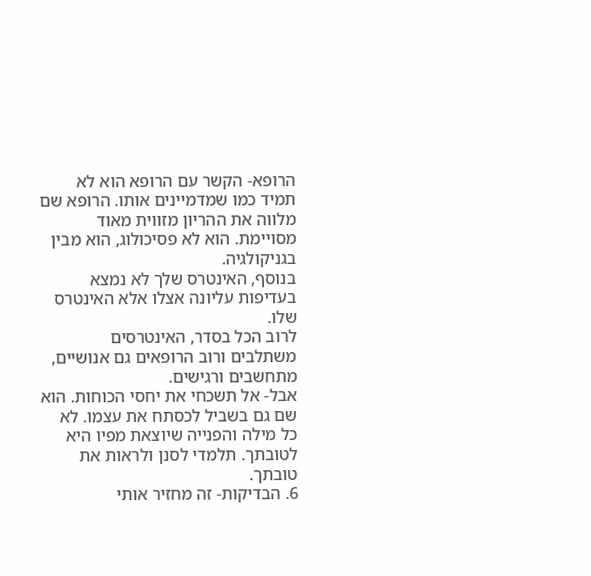הרופא- הקשר עם הרופא הוא לא תמיד כמו שמדמיינים אותו. הרופא שם מלווה את ההריון מזווית מאוד מסויימת. הוא לא פסיכולוג, הוא מבין בגניקולגיה.
בנוסף, האינטרס שלך לא נמצא בעדיפות עליונה אצלו אלא האינטרס שלו.
לרוב הכל בסדר, האינטרסים משתלבים ורוב הרופאים גם אנושיים, מתחשבים ורגישים.
אבל- אל תשכחי את יחסי הכוחות. הוא שם גם בשביל לכסתח את עצמו. לא כל מילה והפנייה שיוצאת מפיו היא לטובתך. תלמדי לסנן ולראות את טובתך.
6. הבדיקות- זה מחזיר אותי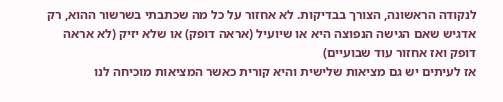לנקודה הראשונה, הצורך בבדיקות. לא אחזור על כל מה שכתבתי בשרשור ההוא, רק אדגיש שאם הגישה הנפוצה היא או שיועיל (אראה דופק) או שלא יזיק (לא אראה דופק ואז אחזור עוד שבועיים)
אז לעיתים יש גם מציאות שלישית והיא קורית כאשר המציאות מוכיחה לנו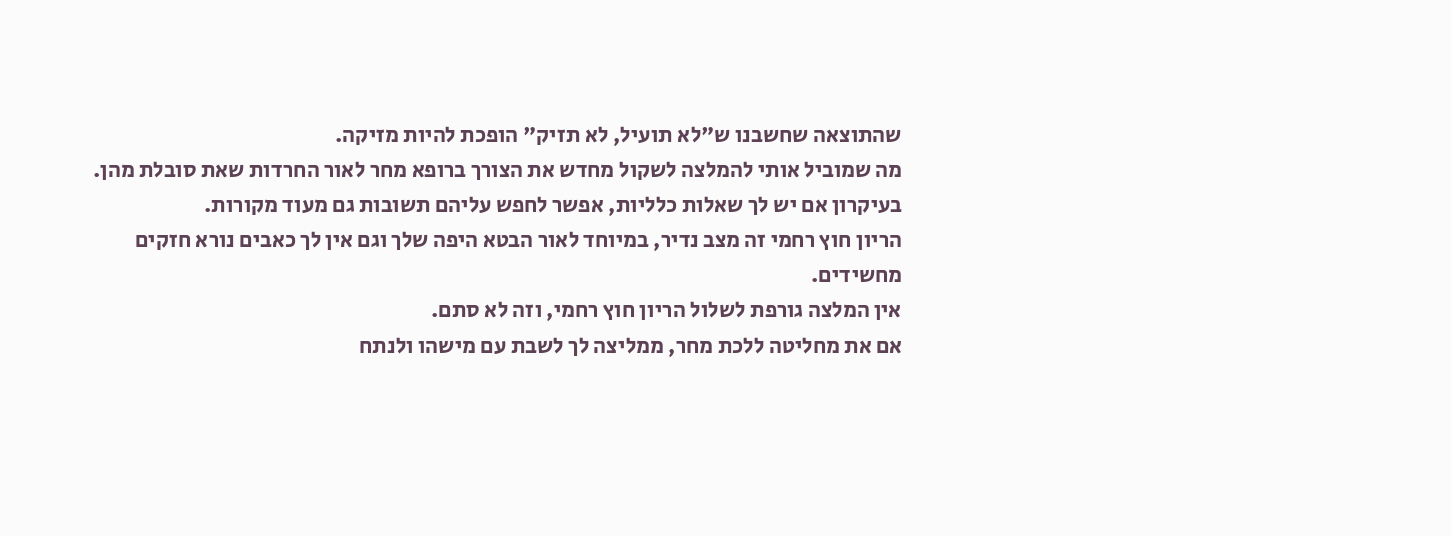שהתוצאה שחשבנו ש"לא תועיל, לא תזיק" הופכת להיות מזיקה.
מה שמוביל אותי להמלצה לשקול מחדש את הצורך ברופא מחר לאור החרדות שאת סובלת מהן.
בעיקרון אם יש לך שאלות כלליות, אפשר לחפש עליהם תשובות גם מעוד מקורות.
הריון חוץ רחמי זה מצב נדיר, במיוחד לאור הבטא היפה שלך וגם אין לך כאבים נורא חזקים מחשידים.
אין המלצה גורפת לשלול הריון חוץ רחמי, וזה לא סתם.
אם את מחליטה ללכת מחר, ממליצה לך לשבת עם מישהו ולנתח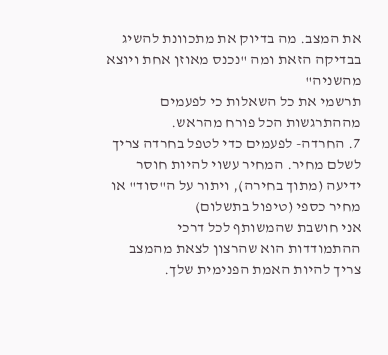את המצב. מה בדיוק את מתכוונת להשיג בבדיקה הזאת ומה "נכנס מאוזן אחת ויוצא מהשניה"
תרשמי את כל השאלות כי לפעמים מההתרגשות הכל פורח מהראש.
7. החרדה- לפעמים כדי לטפל בחרדה צריך לשלם מחיר. המחיר עשוי להיות חוסר ידיעה (מתוך בחירה), ויתור על ה"סוד" או מחיר כספי (טיפול בתשלום)
אני חושבת שהמשותף לכל דרכי ההתמודדות הוא שהרצון לצאת מהמצב צריך להיות האמת הפנימית שלך.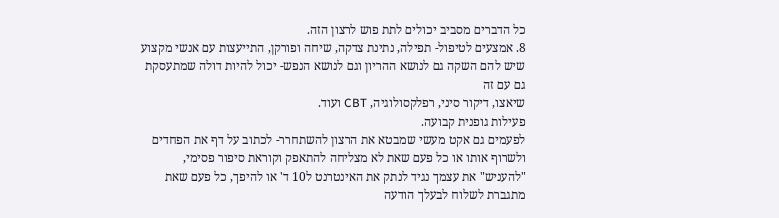כל הדברים מסביב יכולים לתת פוש לרצון הזה.
8. אמצעים לטיפול- תפילה, נתינת צדקה, שיחה ופורקן, התייעצות עם אנשי מקצוע שיש להם השקה גם לנושא ההריון וגם לנושא הנפש- יכול להיות דולה שמתעסקת גם עם זה
שיאצו, דיקור סיני, רפלקסולוגיה, CBT ועוד.
פעילות גופנית קבועה.
לפעמים גם אקט מעשי שמבטא את הרצון להשתחרר- לכתוב על דף את הפחדים ולשרוף אותו או כל פעם שאת לא מצליחה להתאפק וקוראת סיפור פסימי, "להעניש" את עצמך נגיד לנתק את האינטרנט ל10 ד' או להיפך, כל פעם שאת מתגברת לשלוח לבעלך הודעה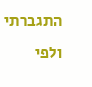התגברתי
ולפי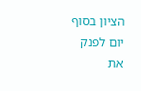הציון בסוף יום לפנק את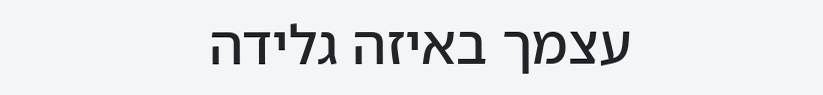עצמך באיזה גלידה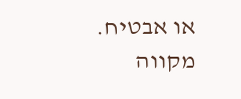או אבטיח.
מקווה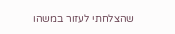שהצלחתי לעזור במשהו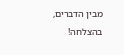מבין הדברים,
בהצלחה!